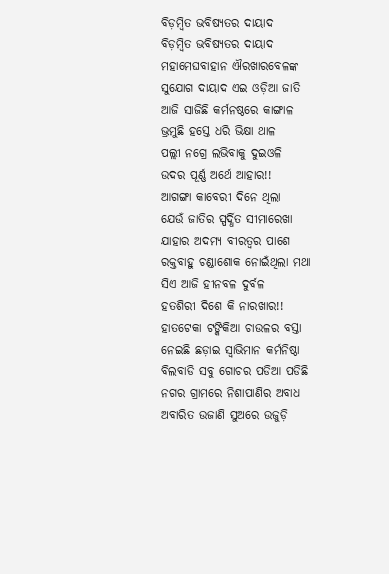ବିଡ଼ମ୍ବିତ ଭବିଷ୍ୟତର ଦାୟାଦ
ବିଡ଼ମ୍ବିତ ଭବିଷ୍ୟତର ଦାୟାଦ
ମହାମେଘବାହାନ ଐରଖାରବେଳଙ୍କ
ସୁଯୋଗ ଦାୟାଦ ଏଇ ଓଡ଼ିଆ ଜାତି
ଆଜି ସାଜିଛି କର୍ମନଷ୍ଠରେ କାଙ୍ଗାଳ
ଭ୍ରମୁଛି ହସ୍ତେ ଧରି ଭିକ୍ଷା ଥାଳ
ପଲ୍ଲୀ ନଗ୍ରେ ଲଭିବାକୁ ଦୁଇଓଳି
ଉଦର ପୂର୍ଣ୍ଣ ଅର୍ଥେ ଆହାର!!
ଆଗଙ୍ଗା କାବେରୀ ଦିନେ ଥିଲା
ଯେଉଁ ଜାତିର ସ୍ପର୍ଦ୍ଧିତ ସୀମାରେଖା
ଯାହାର ଅଦମ୍ୟ ବୀରତ୍ବର ପାଶେ
ରକ୍ତବାହୁ ଚଣ୍ଡାଶୋକ ନୋଇଁଥିଲା ମଥା
ସିଏ ଆଜି ହୀନବଳ ଦୁର୍ବଳ
ହତଶିରୀ ଦିଶେ କି ନାରଖାର!!
ହାତଟେକା ଟଙ୍କିକିଆ ଚାଉଳର ବସ୍ତା
ନେଇଛି ଛଡ଼ାଇ ସ୍ବାଭିମାନ କର୍ମନିଷ୍ଠା
ବିଲବାଡି ସବୁ ଗୋଚର ପଡିଆ ପଡିଛି
ନଗର ଗ୍ରାମରେ ନିଶାପାଣିର ଅବାଧ
ଅବାରିତ ଉଜାଣି ସୁଅରେ ଉଜୁଡ଼ି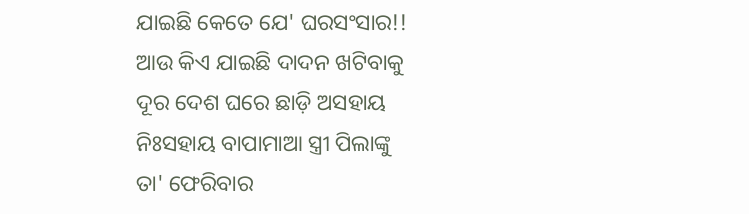ଯାଇଛି କେତେ ଯେ' ଘରସଂସାର!!
ଆଉ କିଏ ଯାଇଛି ଦାଦନ ଖଟିବାକୁ
ଦୂର ଦେଶ ଘରେ ଛାଡ଼ି ଅସହାୟ
ନିଃସହାୟ ବାପାମାଆ ସ୍ତ୍ରୀ ପିଲାଙ୍କୁ
ତା' ଫେରିବାର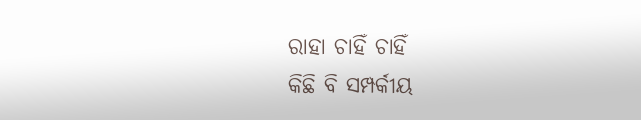ରାହା ଚାହିଁ ଚାହିଁ
କିଛି ବି ସମ୍ପର୍କୀୟ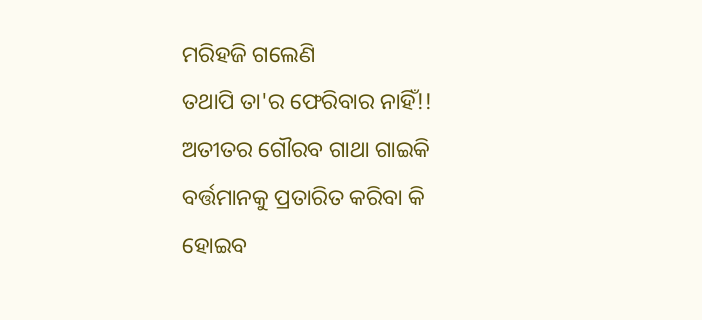ମରିହଜି ଗଲେଣି
ତଥାପି ତା'ର ଫେରିବାର ନାହିଁ!!
ଅତୀତର ଗୌରବ ଗାଥା ଗାଇକି
ବର୍ତ୍ତମାନକୁ ପ୍ରତାରିତ କରିବା କି
ହୋଇବ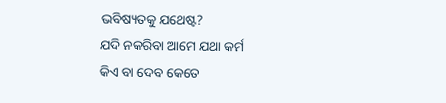ଭବିଷ୍ୟତକୁ ଯଥେଷ୍ଟ?
ଯଦି ନକରିବା ଆମେ ଯଥା କର୍ମ
କିଏ ବା ଦେବ କେତେ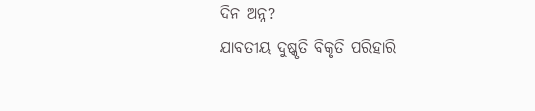ଦିନ ଅନ୍ନ?
ଯାବତୀୟ ଦୁଷ୍କୃତି ବିକୃତି ପରିହାରି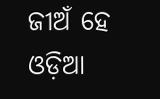ଜୀଅଁ ହେ ଓଡ଼ିଆ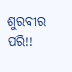ଶୁରବୀର ପରି!!